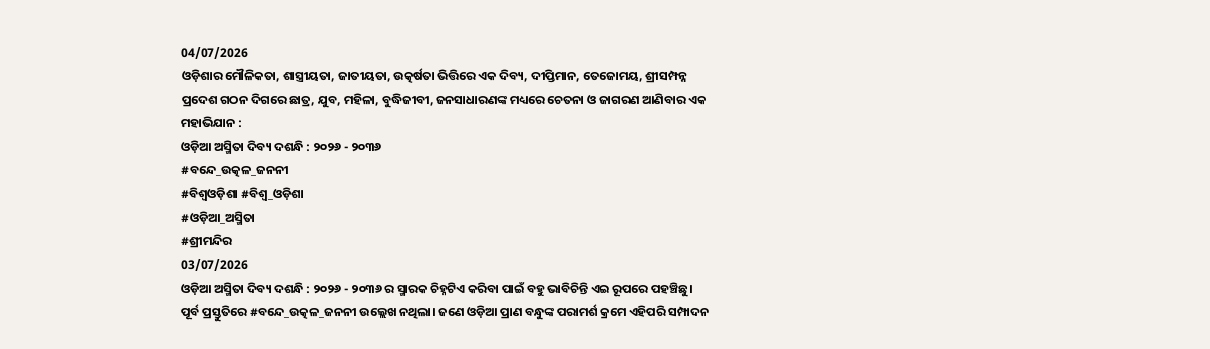04/07/2026
ଓଡ଼ିଶାର ମୌଳିକତା, ଶାସ୍ତ୍ରୀୟତା, ଜାତୀୟତା, ଉତ୍କର୍ଷତା ଭିତ୍ତିରେ ଏକ ଦିବ୍ୟ, ଦୀପ୍ତିମାନ, ତେଜୋମୟ, ଶ୍ରୀସମ୍ପନ୍ନ ପ୍ରଦେଶ ଗଠନ ଦିଗରେ ଛାତ୍ର, ଯୁବ, ମହିଳା, ବୁଦ୍ଧିଜୀବୀ, ଜନସାଧାରଣଙ୍କ ମଧ୍ୟରେ ଚେତନା ଓ ଜାଗରଣ ଆଣିବାର ଏକ ମହାଭିଯାନ :
ଓଡ଼ିଆ ଅସ୍ମିତା ଦିବ୍ୟ ଦଶନ୍ଧି : ୨୦୨୬ - ୨୦୩୬
#ବନ୍ଦେ_ଉତ୍କଳ_ଜନନୀ
#ବିଶ୍ଵଓଡ଼ିଶା #ବିଶ୍ବ_ଓଡ଼ିଶା
#ଓଡ଼ିଆ_ଅସ୍ମିତା
#ଶ୍ରୀମନ୍ଦିର
03/07/2026
ଓଡ଼ିଆ ଅସ୍ମିତା ଦିବ୍ୟ ଦଶନ୍ଧି : ୨୦୨୬ - ୨୦୩୬ ର ସ୍ମାରକ ଚିହ୍ନଟିଏ କରିବା ପାଇଁ ବହୁ ଭାବିଚିନ୍ତି ଏଇ ରୂପରେ ପହଞ୍ଚିଛୁ।
ପୂର୍ବ ପ୍ରସ୍ତୁତିରେ #ବନ୍ଦେ_ଉତ୍କଳ_ଜନନୀ ଉଲ୍ଲେଖ ନଥିଲା। ଜଣେ ଓଡ଼ିଆ ପ୍ରାଣ ବନ୍ଧୁଙ୍କ ପରାମର୍ଶ କ୍ରମେ ଏହିପରି ସମ୍ପାଦନ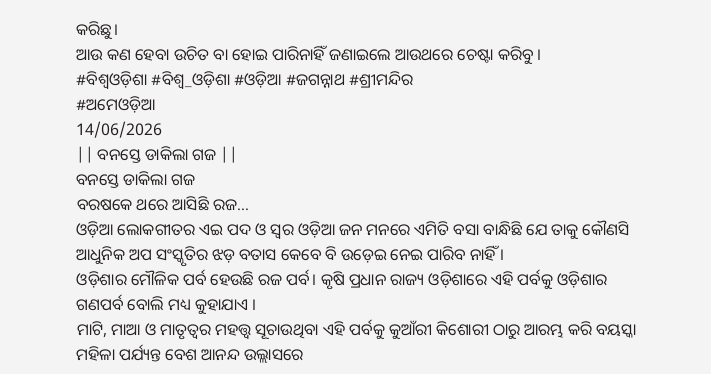କରିଛୁ।
ଆଉ କଣ ହେବା ଉଚିତ ବା ହୋଇ ପାରିନାହିଁ ଜଣାଇଲେ ଆଉଥରେ ଚେଷ୍ଟା କରିବୁ ।
#ବିଶ୍ବଓଡ଼ିଶା #ବିଶ୍ବ_ଓଡ଼ିଶା #ଓଡ଼ିଆ #ଜଗନ୍ନାଥ #ଶ୍ରୀମନ୍ଦିର
#ଅମେଓଡ଼ିଆ
14/06/2026
|| ବନସ୍ତେ ଡାକିଲା ଗଜ ||
ବନସ୍ତେ ଡାକିଲା ଗଜ
ବରଷକେ ଥରେ ଆସିଛି ରଜ...
ଓଡ଼ିଆ ଲୋକଗୀତର ଏଇ ପଦ ଓ ସ୍ୱର ଓଡ଼ିଆ ଜନ ମନରେ ଏମିତି ବସା ବାନ୍ଧିଛି ଯେ ତାକୁ କୌଣସି ଆଧୁନିକ ଅପ ସଂସ୍କୃତିର ଝଡ଼ ବତାସ କେବେ ବି ଉଡ଼େଇ ନେଇ ପାରିବ ନାହିଁ ।
ଓଡ଼ିଶାର ମୌଳିକ ପର୍ବ ହେଉଛି ରଜ ପର୍ବ। କୃଷି ପ୍ରଧାନ ରାଜ୍ୟ ଓଡ଼ିଶାରେ ଏହି ପର୍ବକୁ ଓଡ଼ିଶାର ଗଣପର୍ବ ବୋଲି ମଧ୍ୟ କୁହାଯାଏ ।
ମାଟି, ମାଆ ଓ ମାତୃତ୍ୱର ମହତ୍ତ୍ୱ ସୂଚାଉଥିବା ଏହି ପର୍ବକୁ କୁଆଁରୀ କିଶୋରୀ ଠାରୁ ଆରମ୍ଭ କରି ବୟସ୍କା ମହିଳା ପର୍ଯ୍ୟନ୍ତ ବେଶ ଆନନ୍ଦ ଉଲ୍ଲାସରେ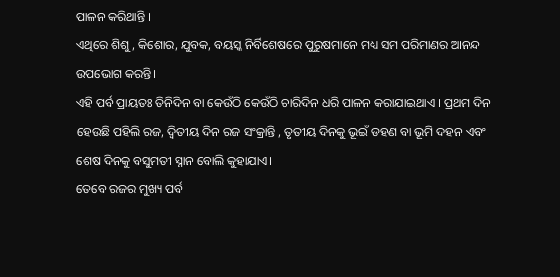ପାଳନ କରିଥାନ୍ତି ।
ଏଥିରେ ଶିଶୁ, କିଶୋର, ଯୁବକ, ବୟସ୍କ ନିର୍ବିଶେଷରେ ପୁରୁଷମାନେ ମଧ୍ୟ ସମ ପରିମାଣର ଆନନ୍ଦ ଉପଭୋଗ କରନ୍ତି।
ଏହି ପର୍ବ ପ୍ରାୟତଃ ତିନିଦିନ ବା କେଉଁଠି କେଉଁଠି ଚାରିଦିନ ଧରି ପାଳନ କରାଯାଇଥାଏ । ପ୍ରଥମ ଦିନ ହେଉଛି ପହିଲି ରଜ, ଦ୍ୱିତୀୟ ଦିନ ରଜ ସଂକ୍ରାନ୍ତି , ତୃତୀୟ ଦିନକୁ ଭୂଇଁ ଡହଣ ବା ଭୂମି ଦହନ ଏବଂ ଶେଷ ଦିନକୁ ବସୁମତୀ ସ୍ନାନ ବୋଲି କୁହାଯାଏ।
ତେବେ ରଜର ମୁଖ୍ୟ ପର୍ବ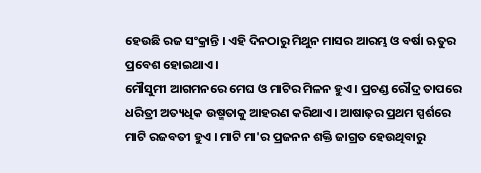ହେଉଛି ରଜ ସଂକ୍ରାନ୍ତି । ଏହି ଦିନଠାରୁ ମିଥୁନ ମାସର ଆରମ୍ଭ ଓ ବର୍ଷା ଋତୁର ପ୍ରବେଶ ହୋଇଥାଏ।
ମୌସୁମୀ ଆଗମନରେ ମେଘ ଓ ମାଟିର ମିଳନ ହୁଏ । ପ୍ରଚଣ୍ଡ ରୌଦ୍ର ତାପରେ ଧରିତ୍ରୀ ଅତ୍ୟଧିକ ଉଷ୍ମତାକୁ ଆହରଣ କରିଥାଏ। ଆଷାଢ଼ର ପ୍ରଥମ ସ୍ପର୍ଶରେ ମାଟି ରଜବତୀ ହୁଏ । ମାଟି ମା'ର ପ୍ରଜନନ ଶକ୍ତି ଜାଗ୍ରତ ହେଉଥିବାରୁ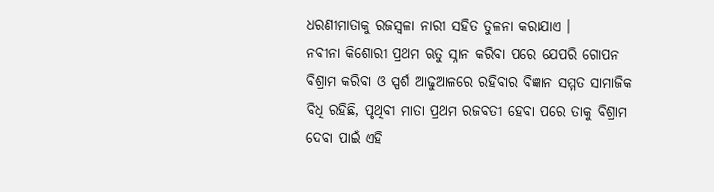ଧରଣୀମାତାକୁ ରଜସ୍ୱଳା ନାରୀ ସହିତ ତୁଳନା କରାଯାଏ ।
ନବୀନା କିଶୋରୀ ପ୍ରଥମ ଋତୁ ସ୍ନାନ କରିବା ପରେ ଯେପରି ଗୋପନ ବିଶ୍ରାମ କରିବା ଓ ସ୍ପର୍ଶ ଆଢୁଆଳରେ ରହିବାର ବିଜ୍ଞାନ ସମ୍ମତ ସାମାଜିକ ବିଧି ରହିଛି, ପୃଥିବୀ ମାତା ପ୍ରଥମ ରଜବତୀ ହେବା ପରେ ତାକୁ ବିଶ୍ରାମ ଦେବା ପାଇଁ ଏହି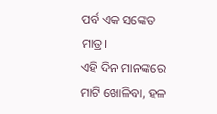ପର୍ବ ଏକ ସଙ୍କେତ ମାତ୍ର।
ଏହି ଦିନ ମାନଙ୍କରେ ମାଟି ଖୋଳିବା, ହଳ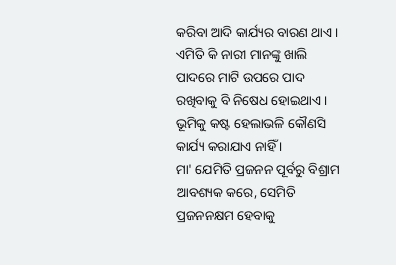କରିବା ଆଦି କାର୍ଯ୍ୟର ବାରଣ ଥାଏ। ଏମିତି କି ନାରୀ ମାନଙ୍କୁ ଖାଲି ପାଦରେ ମାଟି ଉପରେ ପାଦ ରଖିବାକୁ ବି ନିଷେଧ ହୋଇଥାଏ। ଭୂମିକୁ କଷ୍ଟ ହେଲାଭଳି କୌଣସି କାର୍ଯ୍ୟ କରାଯାଏ ନାହିଁ ।
ମା' ଯେମିତି ପ୍ରଜନନ ପୂର୍ବରୁ ବିଶ୍ରାମ ଆବଶ୍ୟକ କରେ, ସେମିତି ପ୍ରଜନନକ୍ଷମ ହେବାକୁ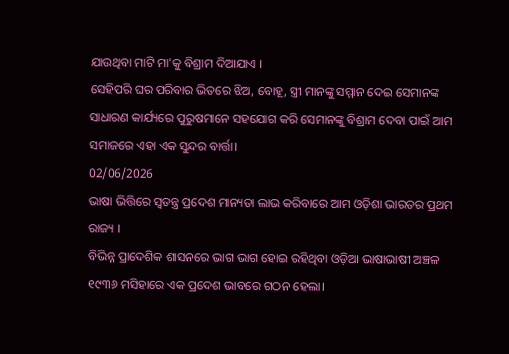ଯାଉଥିବା ମାଟି ମା'କୁ ବିଶ୍ରାମ ଦିଆଯାଏ ।
ସେହିପରି ଘର ପରିବାର ଭିତରେ ଝିଅ, ବୋହୂ, ସ୍ତ୍ରୀ ମାନଙ୍କୁ ସମ୍ମାନ ଦେଇ ସେମାନଙ୍କ ସାଧାରଣ କାର୍ଯ୍ୟରେ ପୁରୁଷମାନେ ସହଯୋଗ କରି ସେମାନଙ୍କୁ ବିଶ୍ରାମ ଦେବା ପାଇଁ ଆମ ସମାଜରେ ଏହା ଏକ ସୁନ୍ଦର ବାର୍ତ୍ତା।
02/06/2026
ଭାଷା ଭିତ୍ତିରେ ସ୍ଵତନ୍ତ୍ର ପ୍ରଦେଶ ମାନ୍ୟତା ଲାଭ କରିବାରେ ଆମ ଓଡ଼ିଶା ଭାରତର ପ୍ରଥମ ରାଜ୍ୟ ।
ବିଭିନ୍ନ ପ୍ରାଦେଶିକ ଶାସନରେ ଭାଗ ଭାଗ ହୋଇ ରହିଥିବା ଓଡ଼ିଆ ଭାଷାଭାଷୀ ଅଞ୍ଚଳ ୧୯୩୬ ମସିହାରେ ଏକ ପ୍ରଦେଶ ଭାବରେ ଗଠନ ହେଲା।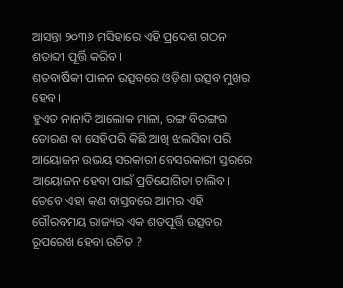ଆସନ୍ତା ୨୦୩୬ ମସିହାରେ ଏହି ପ୍ରଦେଶ ଗଠନ ଶତାବ୍ଦୀ ପୂର୍ତ୍ତି କରିବ।
ଶତବାର୍ଷିକୀ ପାଳନ ଉତ୍ସବରେ ଓଡ଼ିଶା ଉତ୍ସବ ମୁଖର ହେବ।
ହୁଏତ ନାନାଦି ଆଲୋକ ମାଳା, ରଙ୍ଗ ବିରଙ୍ଗର ତୋରଣ ବା ସେହିପରି କିଛି ଆଖି ଝଲସିବା ପରି ଆୟୋଜନ ଉଭୟ ସରକାରୀ ବେସରକାରୀ ସ୍ତରରେ ଆୟୋଜନ ହେବା ପାଇଁ ପ୍ରତିଯୋଗିତା ଚାଲିବ।
ତେବେ ଏହା କଣ ବାସ୍ତବରେ ଆମର ଏହି ଗୌରବମୟ ରାଜ୍ୟର ଏକ ଶତପୂର୍ତ୍ତି ଉତ୍ସବର ରୂପରେଖ ହେବା ଉଚିତ ?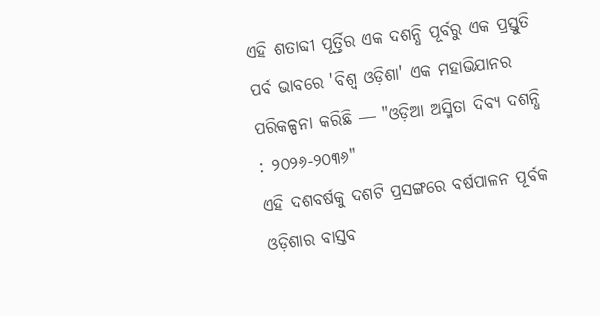ଏହି ଶତାବ୍ଦୀ ପୂର୍ତ୍ତିର ଏକ ଦଶନ୍ଧି ପୂର୍ବରୁ ଏକ ପ୍ରସ୍ତୁତି ପର୍ବ ଭାବରେ 'ବିଶ୍ବ ଓଡ଼ିଶା' ଏକ ମହାଭିଯାନର ପରିକଳ୍ପନା କରିଛି ― "ଓଡ଼ିଆ ଅସ୍ମିତା ଦିବ୍ୟ ଦଶନ୍ଧି : ୨୦୨୬-୨୦୩୬"
ଏହି ଦଶବର୍ଷକୁ ଦଶଟି ପ୍ରସଙ୍ଗରେ ବର୍ଷପାଳନ ପୂର୍ବକ ଓଡ଼ିଶାର ବାସ୍ତବ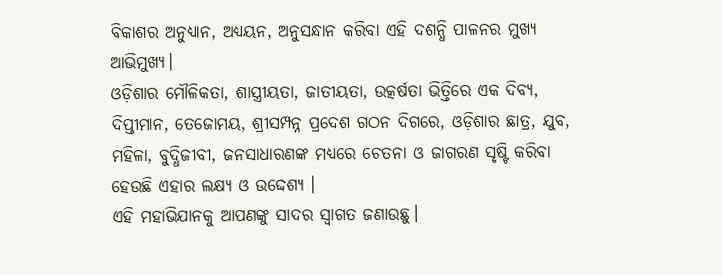ବିକାଶର ଅନୁଧ୍ୟାନ, ଅଧ୍ୟୟନ, ଅନୁସନ୍ଧାନ କରିବା ଏହି ଦଶନ୍ଧି ପାଳନର ମୁଖ୍ୟ ଆଭିମୁଖ୍ୟ।
ଓଡ଼ିଶାର ମୌଳିକତା, ଶାସ୍ତ୍ରୀୟତା, ଜାତୀୟତା, ଉତ୍କର୍ଷତା ଭିତ୍ତିରେ ଏକ ଦିବ୍ୟ, ଦିପ୍ତୀମାନ, ତେଜୋମୟ, ଶ୍ରୀସମ୍ପନ୍ନ ପ୍ରଦେଶ ଗଠନ ଦିଗରେ, ଓଡ଼ିଶାର ଛାତ୍ର, ଯୁବ, ମହିଳା, ବୁଦ୍ଧିଜୀବୀ, ଜନସାଧାରଣଙ୍କ ମଧ୍ୟରେ ଚେତନା ଓ ଜାଗରଣ ସୃଷ୍ଟି କରିବା ହେଉଛି ଏହାର ଲକ୍ଷ୍ୟ ଓ ଉଦ୍ଦେଶ୍ୟ ।
ଏହି ମହାଭିଯାନକୁ ଆପଣଙ୍କୁ ସାଦର ସ୍ୱାଗତ ଜଣାଉଛୁ।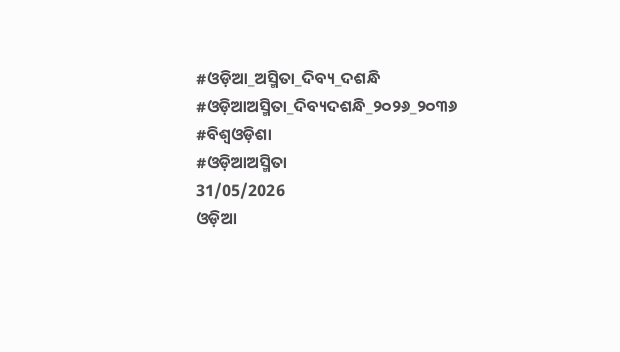#ଓଡ଼ିଆ_ଅସ୍ମିତା_ଦିବ୍ୟ_ଦଶନ୍ଧି
#ଓଡ଼ିଆଅସ୍ମିତା_ଦିବ୍ୟଦଶନ୍ଧି_୨୦୨୬_୨୦୩୬
#ବିଶ୍ଵଓଡ଼ିଶା
#ଓଡ଼ିଆଅସ୍ମିତା
31/05/2026
ଓଡ଼ିଆ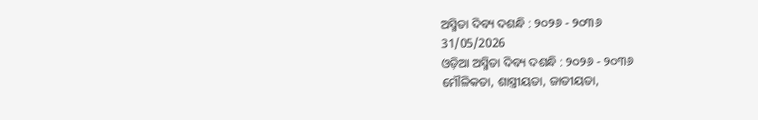ଅସ୍ମିତା ଦିବ୍ୟ ଦଶନ୍ଧି : ୨୦୨୬ - ୨୦୩୬
31/05/2026
ଓଡ଼ିଆ ଅସ୍ମିତା ଦିବ୍ୟ ଦଶନ୍ଧି : ୨୦୨୬ - ୨୦୩୬
ମୌଳିକତା, ଶାସ୍ତ୍ରୀୟତା, ଜାତୀୟତା,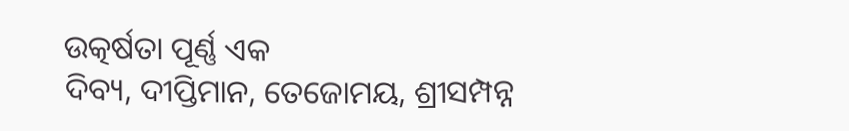ଉତ୍କର୍ଷତା ପୂର୍ଣ୍ଣ ଏକ
ଦିବ୍ୟ, ଦୀପ୍ତିମାନ, ତେଜୋମୟ, ଶ୍ରୀସମ୍ପନ୍ନ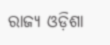ରାଜ୍ୟ ଓଡ଼ିଶା